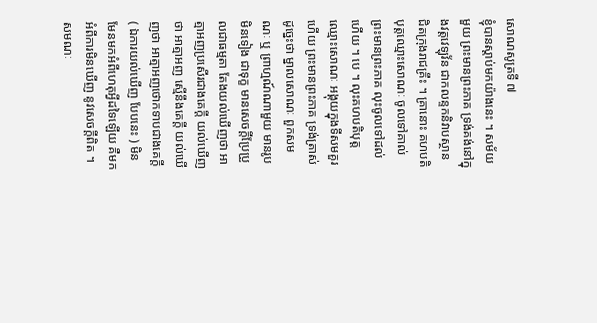សោណសូត្រទី ៧
ខ្ញុំបានស្តាប់មកយ៉ាងនេះ ។ សម័យមួយ ព្រះមានព្រះភាគ ទ្រង់គង់នៅក្នុងវត្តវេឡុវ័ន ជាកលន្ទកនិវាបស្ថាន ជិតក្រុងរាជគ្រឹះ ។ គ្រានោះ គហបតិបុត្តឈ្មោះសោណៈ ចូលទៅគាល់ព្រះមានព្រះភាគ លុះចូលទៅដល់ ហើយ ។ បេ ។ លុះគហបតិបុត្តឈ្មោះសោណៈ អង្គុយក្នុងទីសមគួរហើយ ព្រះមានព្រះភាគ ទ្រង់ត្រាស់ដូច្នេះថា ម្នាលសោណៈ ពួកសមណៈ ឬ ព្រាហ្មណ៍ណាមួយ មានរូបមិនទៀង ជាទុក្ខ មានសេចក្តីប្រែប្រួលជាធម្មតា តែងយល់ឃើញថា អាត្មាអញប្រសើរជាងគេក្តី យល់ឃើញថា អាត្មាអញ ស្មើនឹងគេក្តី យល់ឃើញថា អាត្មាអញថោកទាបជាងគេក្តី ( ឯការយល់ឃើញ បែបនេះ ) មិនមែនមកអំពីហេតុអ្វីដទៃឡើយ គឺមកអំពីការមិនឃើញ នូវសេចក្តីពិត ។ សមណៈ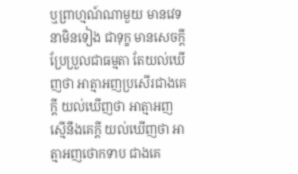ឬព្រាហ្មណ៍ណាមួយ មានវេទនាមិនទៀង ជាទុក្ខ មានសេចក្តីប្រែប្រួលជាធម្មតា តែយល់ឃើញថា អាត្មាអញប្រសើរជាងគេក្តី យល់ឃើញថា អាត្មាអញស្មើនឹងគេក្តី យល់ឃើញថា អាត្មាអញថោកទាប ជាងគេ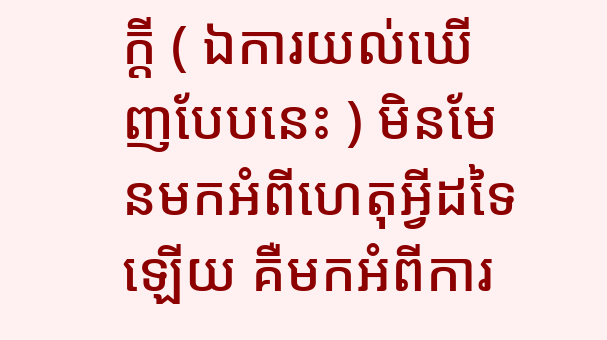ក្តី ( ឯការយល់ឃើញបែបនេះ ) មិនមែនមកអំពីហេតុអ្វីដទៃឡើយ គឺមកអំពីការ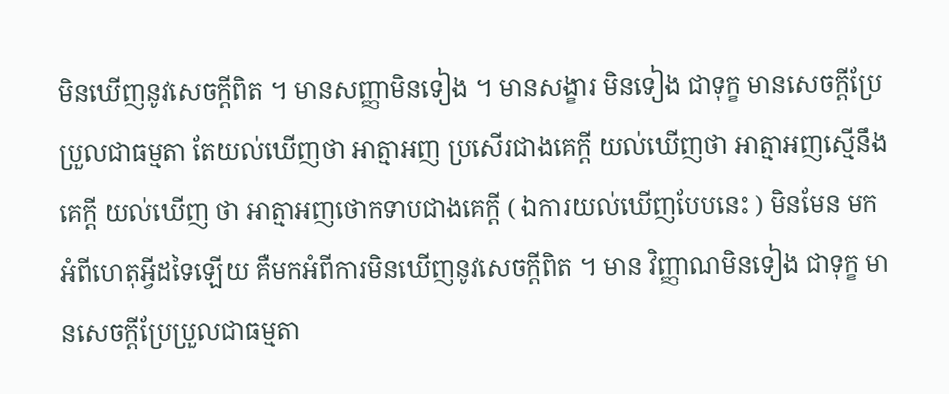មិនឃើញនូវសេចក្តីពិត ។ មានសញ្ញាមិនទៀង ។ មានសង្ខារ មិនទៀង ជាទុក្ខ មានសេចក្តីប្រែប្រួលជាធម្មតា តែយល់ឃើញថា អាត្មាអញ ប្រសើរជាងគេក្តី យល់ឃើញថា អាត្មាអញស្មើនឹងគេក្តី យល់ឃើញ ថា អាត្មាអញថោកទាបជាងគេក្តី ( ឯការយល់ឃើញបែបនេះ ) មិនមែន មកអំពីហេតុអ្វីដទៃឡើយ គឺមកអំពីការមិនឃើញនូវសេចក្តីពិត ។ មាន វិញ្ញាណមិនទៀង ជាទុក្ខ មានសេចក្តីប្រែប្រួលជាធម្មតា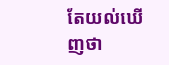តែយល់ឃើញថា